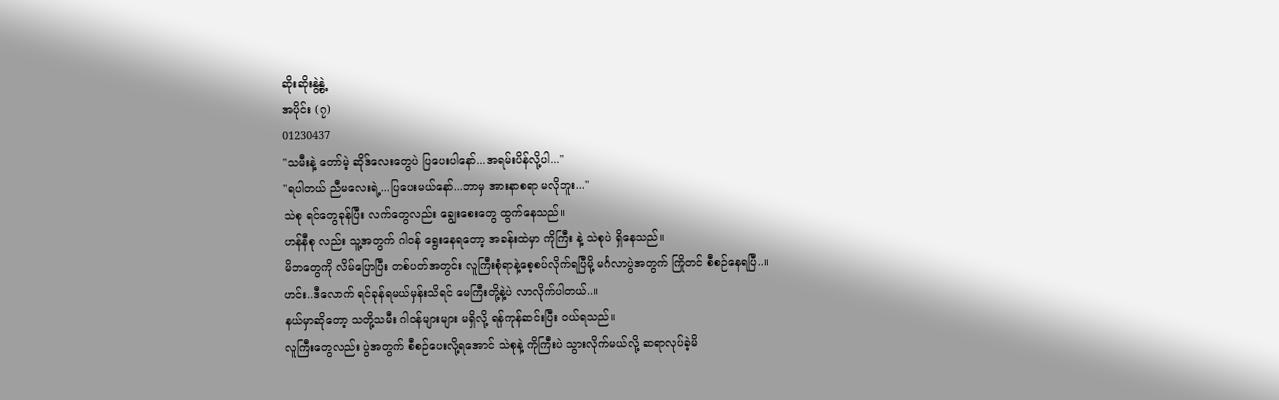ဆိုးဆိုးနွဲ့နွဲ့
အပိုင်း (၇)
01230437
"သမီးနဲ့ တော်မဲ့ ဆိုဒ်လေးတွေပဲ ပြပေးပါနော်...အရမ်းပိန်လို့ပါ..."
"ရပါတယ် ညီမလေးရဲ့...ပြပေးမယ်နော်...ဘာမှ အားနာစရာ မလိုဘူး..."
သဲစု ရင်တွေခုန်ပြီး လက်တွေလည်း ချွေးစေးတွေ ထွက်နေသည်။
ဟန်နီစု လည်း သူ့အတွက် ဂါ၀န် ရွေးနေရတော့ အခန်းထဲမှာ ကိုကြီး နဲ့ သဲစုပဲ ရှိနေသည်။
မိဘတွေကို လိမ်ပြောပြီး တစ်ပတ်အတွင်း လူကြီးစုံရာနဲ့စေ့စပ်လိုက်ရပြီမို့ မင်္ဂလာပွဲအတွက် ကြိုတင် စီစဉ်နေရပြီ..။
ဟင်း..ဒီလောက် ရင်ခုန်ရမယ်မှန်းသိရင် မေကြီးတို့နဲ့ပဲ လာလိုက်ပါတယ်..။
နယ်မှာဆိုတော့ သတို့သမီး ဂါ၀န်များများ မရှိလို့ ရန်ကုန်ဆင်းပြီး ၀ယ်ရသည်။
လူကြီးတွေလည်း ပွဲအတွက် စီစဉ်ပေးလို့ရအောင် သဲစုနဲ့ ကိုကြီးပဲ သွားလိုက်မယ်လို့ ဆရာလုပ်ခဲ့မိ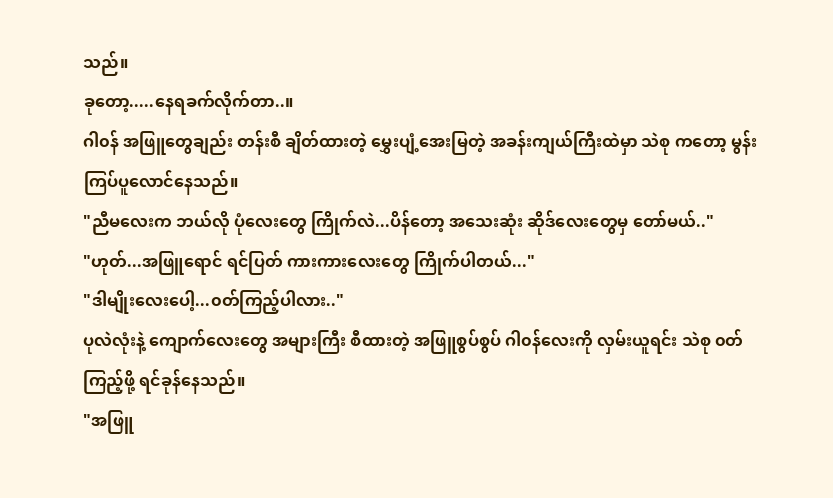သည်။
ခုတော့.....နေရခက်လိုက်တာ..။
ဂါ၀န် အဖြူတွေချည်း တန်းစီ ချိတ်ထားတဲ့ မွှေးပျံ့အေးမြတဲ့ အခန်းကျယ်ကြီးထဲမှာ သဲစု ကတော့ မွန်းကြပ်ပူလောင်နေသည်။
"ညီမလေးက ဘယ်လို ပုံလေးတွေ ကြိုက်လဲ...ပိန်တော့ အသေးဆုံး ဆိုဒ်လေးတွေမှ တော်မယ်.."
"ဟုတ်...အဖြူရောင် ရင်ပြတ် ကားကားလေးတွေ ကြိုက်ပါတယ်..."
"ဒါမျိုးလေးပေါ့...၀တ်ကြည့်ပါလား.."
ပုလဲလုံးနဲ့ ကျောက်လေးတွေ အများကြီး စီထားတဲ့ အဖြူစွပ်စွပ် ဂါ၀န်လေးကို လှမ်းယူရင်း သဲစု ၀တ်ကြည့်ဖို့ ရင်ခုန်နေသည်။
"အဖြူ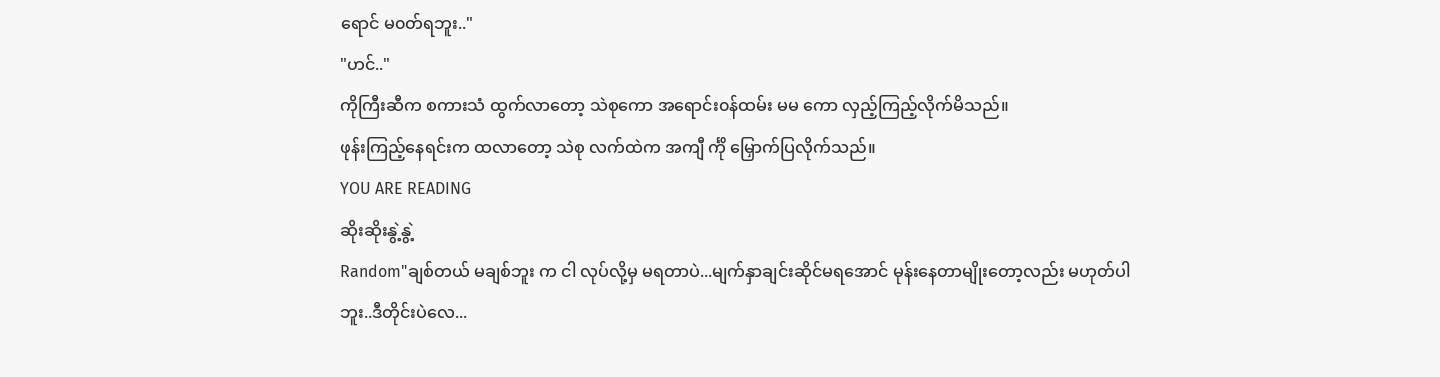ရောင် မ၀တ်ရဘူး.."
"ဟင်.."
ကိုကြီးဆီက စကားသံ ထွက်လာတော့ သဲစုကော အရောင်း၀န်ထမ်း မမ ကော လှည့်ကြည့်လိုက်မိသည်။
ဖုန်းကြည့်နေရင်းက ထလာတော့ သဲစု လက်ထဲက အကျီ င်္ကို မြှောက်ပြလိုက်သည်။
YOU ARE READING
ဆိုးဆိုးနွဲ့နွဲ့
Random"ချစ်တယ် မချစ်ဘူး က ငါ လုပ်လို့မှ မရတာပဲ...မျက်နှာချင်းဆိုင်မရအောင် မုန်းနေတာမျိုးတော့လည်း မဟုတ်ပါဘူး..ဒီတိုင်းပဲလေ...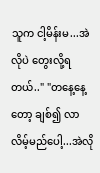သူက ငါ့မိန်းမ...အဲလိုပဲ တွေးလို့ရတယ်.." "တနေ့နေ့တော့ ချစ်၍ လာလိမ့်မည်ပေါ့...အဲလို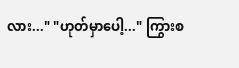လား..." "ဟုတ်မှာပေါ့..." ကြွားစ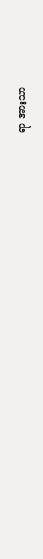ရာ အားသာ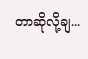တာဆိုလို့ချ...